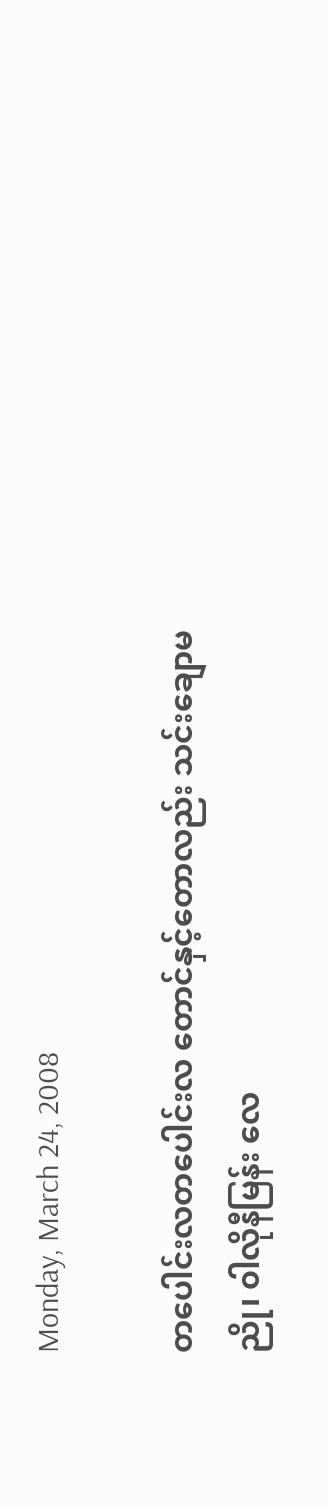Monday, March 24, 2008

တပေါင်းလတပေါင်းလ တောင်နှင့်တောလည်း သင်းချောမညို၊ ၀ါလိုနီမြန်း လေ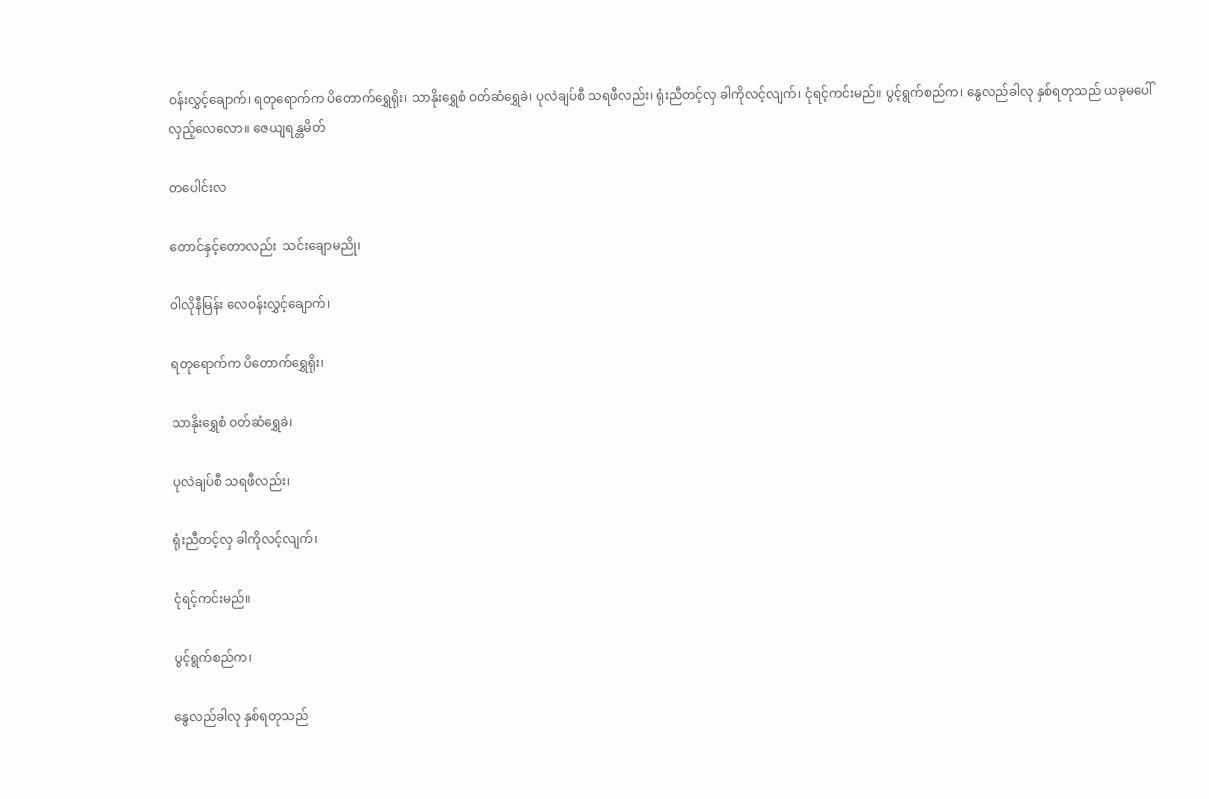ဝန်းလွှင့်ချောက်၊ ရတုရောက်က ပိတောက်ရွှေရိုး၊ သာနိုးရွှေစံ ဝတ်ဆံရွှေခဲ၊ ပုလဲချပ်စီ သရဖီလည်း၊ ရုံးညီတင့်လှ ခါကိုလင့်လျက်၊ ငုံရင့်ကင်းမည်။ ပွင့်ရွက်စည်က၊ နွေလည်ခါလု နှစ်ရတုသည် ယခုမပေါ် လှည့်လေလော။ ဇေယျရန္တမိတ်

တပေါင်းလ

တောင်နှင့်တောလည်း  သင်းချောမညို၊

၀ါလိုနီမြန်း လေဝန်းလွှင့်ချောက်၊

ရတုရောက်က ပိတောက်ရွှေရိုး၊

သာနိုးရွှေစံ ဝတ်ဆံရွှေခဲ၊

ပုလဲချပ်စီ သရဖီလည်း၊

ရုံးညီတင့်လှ ခါကိုလင့်လျက်၊

ငုံရင့်ကင်းမည်။

ပွင့်ရွက်စည်က၊

နွေလည်ခါလု နှစ်ရတုသည်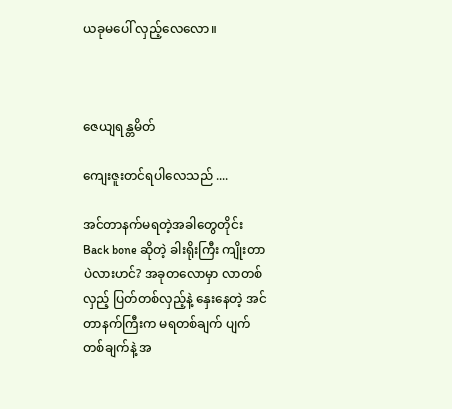ယခုမပေါ် လှည့်လေလော။



ဇေယျရန္တမိတ်

ကျေးဇူးတင်ရပါလေသည် ....

အင်တာနက်မရတဲ့အခါတွေတိုင်း Back bone ဆိုတဲ့ ခါးရိုးကြီး ကျိုးတာပဲလားဟင်? အခုတလောမှာ လာတစ်လှည့် ပြတ်တစ်လှည့်နဲ့ နှေးနေတဲ့ အင်တာနက်ကြီးက မရတစ်ချက် ပျက်တစ်ချက်နဲ့ အ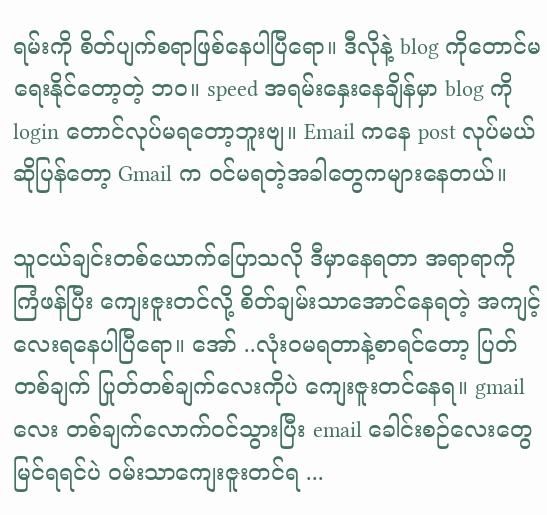ရမ်းကို စိတ်ပျက်စရာဖြစ်နေပါပြီရော။ ဒီလိုနဲ့ blog ကိုတောင်မရေးနိုင်တော့တဲ့ ဘဝ။ speed အရမ်းနှေးနေချိန်မှာ blog ကို login တောင်လုပ်မရတော့ဘူးဗျ။ Email ကနေ post လုပ်မယ်ဆိုပြန်တော့ Gmail က ဝင်မရတဲ့အခါတွေကများနေတယ်။

သူငယ်ချင်းတစ်ယောက်ပြောသလို ဒီမှာနေရတာ အရာရာကို ကြံဖန်ပြီး ကျေးဇူးတင်လို့ စိတ်ချမ်းသာအောင်နေရတဲ့ အကျင့်လေးရနေပါပြီရော။ အော် ..လုံးဝမရတာနဲ့စာရင်တော့ ပြတ်တစ်ချက် ပြုတ်တစ်ချက်လေးကိုပဲ ကျေးဇူးတင်နေရ။ gmailလေး တစ်ချက်လောက်ဝင်သွားပြီး email ခေါင်းစဉ်လေးတွေ မြင်ရရင်ပဲ ဝမ်းသာကျေးဇူးတင်ရ ...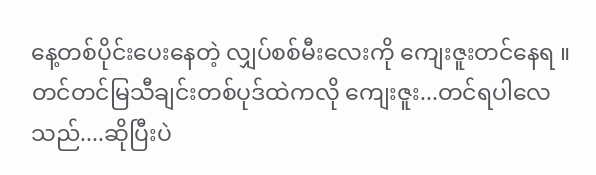နေ့တစ်ပိုင်းပေးနေတဲ့ လျှပ်စစ်မီးလေးကို ကျေးဇူးတင်နေရ ။ တင်တင်မြသီချင်းတစ်ပုဒ်ထဲကလို ကျေးဇူး...တင်ရပါလေသည်....ဆိုပြီးပဲ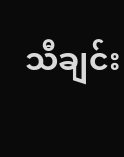သီချင်း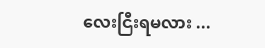လေးငြီးရမလား ...